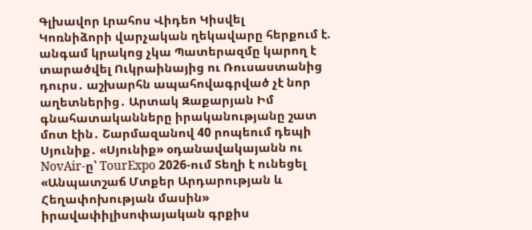Գլխավոր Լրահոս Վիդեո Կիսվել
Կոռնիձորի վարչական ղեկավարը հերքում է. անգամ կրակոց չկա Պատերազմը կարող է տարածվել Ուկրաինայից ու Ռուսաստանից դուրս․ աշխարհն ապահովագրված չէ նոր աղետներից․ Արտակ Զաքարյան Իմ գնահատականները իրականությանը շատ մոտ էին․ Շարմազանով 40 րոպեում դեպի Սյունիք․ «Սյունիք» օդանավակայանն ու NovAir-ը՝ TourExpo 2026-ում Տեղի է ունեցել «Անպատշաճ Մտքեր Արդարության և Հեղափոխության մասին» իրավափիլիսոփայական գրքիս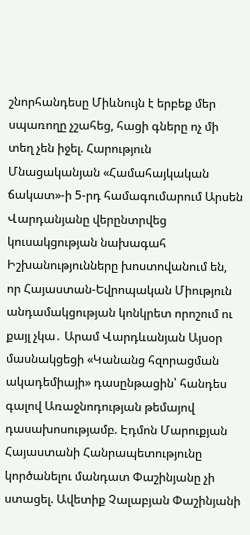շնորհանդեսը Միևնույն է երբեք մեր սպառողը չշահեց, հացի գները ոչ մի տեղ չեն իջել. Հարություն Մնացականյան «Համահայկական ճակատ»-ի 5-րդ համագումարում Արսեն Վարդանյանը վերընտրվեց կուսակցության նախագահ Իշխանությունները խոստովանում են, որ Հայաստան-Եվրոպական Միություն անդամակցության կոնկրետ որոշում ու քայլ չկա․ Արամ Վարդևանյան Այսօր մասնակցեցի «Կանանց հզորացման ակադեմիայի» դասընթացին՝ հանդես գալով Առաջնոդության թեմայով դասախոսությամբ. Էդմոն Մարուքյան Հայաստանի Հանրապետությունը կործանելու մանդատ Փաշինյանը չի ստացել. Ավետիք Չալաբյան Փաշինյանի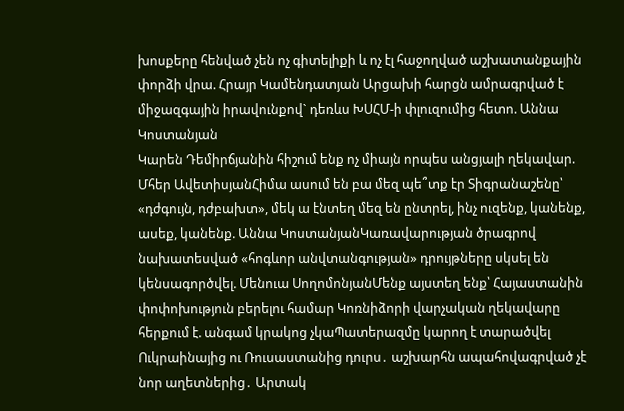խոսքերը հենված չեն ոչ գիտելիքի և ոչ էլ հաջողված աշխատանքային փորձի վրա. Հրայր Կամենդատյան Արցախի հարցն ամրագրված է միջազգային իրավունքով` դեռևս ԽՍՀՄ-ի փլուզումից հետո. Աննա Կոստանյան
Կարեն Դեմիրճյանին հիշում ենք ոչ միայն որպես անցյալի ղեկավար. Մհեր ԱվետիսյանՀիմա ասում են բա մեզ պե՞տք էր Տիգրանաշենը՝ «դժգույն, դժբախտ», մեկ ա էնտեղ մեզ են ընտրել, ինչ ուզենք, կանենք, ասեք, կանենք. Աննա ԿոստանյանԿառավարության ծրագրով նախատեսված «հոգևոր անվտանգության» դրույթները սկսել են կենսագործվել. Մենուա ՍողոմոնյանՄենք այստեղ ենք՝ Հայաստանին փոփոխություն բերելու համար Կոռնիձորի վարչական ղեկավարը հերքում է. անգամ կրակոց չկաՊատերազմը կարող է տարածվել Ուկրաինայից ու Ռուսաստանից դուրս․ աշխարհն ապահովագրված չէ նոր աղետներից․ Արտակ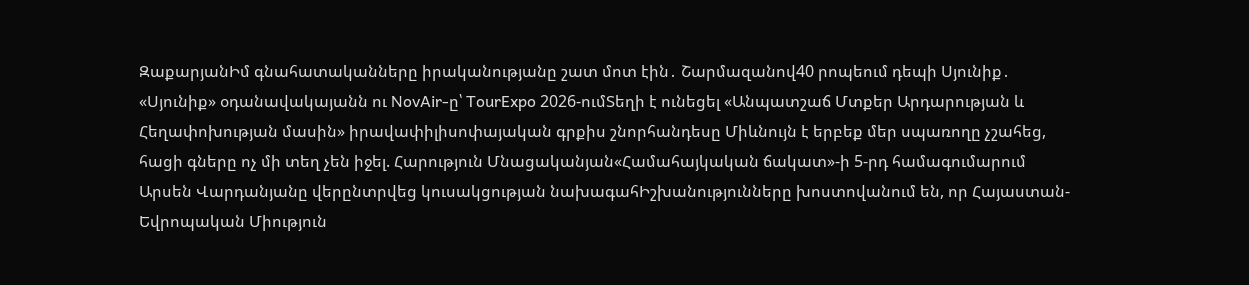ԶաքարյանԻմ գնահատականները իրականությանը շատ մոտ էին․ Շարմազանով40 րոպեում դեպի Սյունիք․ «Սյունիք» օդանավակայանն ու NovAir-ը՝ TourExpo 2026-ումՏեղի է ունեցել «Անպատշաճ Մտքեր Արդարության և Հեղափոխության մասին» իրավափիլիսոփայական գրքիս շնորհանդեսը Միևնույն է երբեք մեր սպառողը չշահեց, հացի գները ոչ մի տեղ չեն իջել. Հարություն Մնացականյան«Համահայկական ճակատ»-ի 5-րդ համագումարում Արսեն Վարդանյանը վերընտրվեց կուսակցության նախագահԻշխանությունները խոստովանում են, որ Հայաստան-Եվրոպական Միություն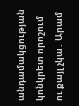անդամակցության կոնկրետ որոշում ու քայլ չկա․ Արամ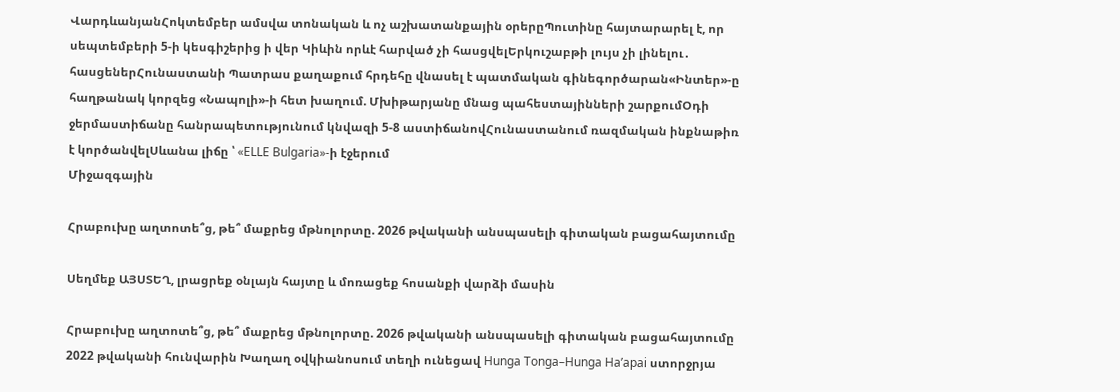ՎարդևանյանՀոկտեմբեր ամսվա տոնական և ոչ աշխատանքային օրերըՊուտինը հայտարարել է, որ սեպտեմբերի 5-ի կեսգիշերից ի վեր Կիևին որևէ հարված չի հասցվելԵրկուշաբթի լույս չի լինելու․ հասցեներՀունաստանի Պատրաս քաղաքում հրդեհը վնասել է պատմական գինեգործարան«Ինտեր»-ը հաղթանակ կորզեց «Նապոլի»-ի հետ խաղում. Մխիթարյանը մնաց պահեստայինների շարքումՕդի ջերմաստիճանը հանրապետությունում կնվազի 5-8 աստիճանովՀունաստանում ռազմական ինքնաթիռ է կործանվելՍևանա լիճը ՝ «ELLE Bulgaria»-ի էջերում
Միջազգային

Հրաբուխը աղտոտե՞ց, թե՞ մաքրեց մթնոլորտը. 2026 թվականի անսպասելի գիտական բացահայտումը

Սեղմեք ԱՅՍՏԵՂ, լրացրեք օնլայն հայտը և մոռացեք հոսանքի վարձի մասին

Հրաբուխը աղտոտե՞ց, թե՞ մաքրեց մթնոլորտը. 2026 թվականի անսպասելի գիտական բացահայտումը
2022 թվականի հունվարին Խաղաղ օվկիանոսում տեղի ունեցավ Hunga Tonga–Hunga Ha’apai ստորջրյա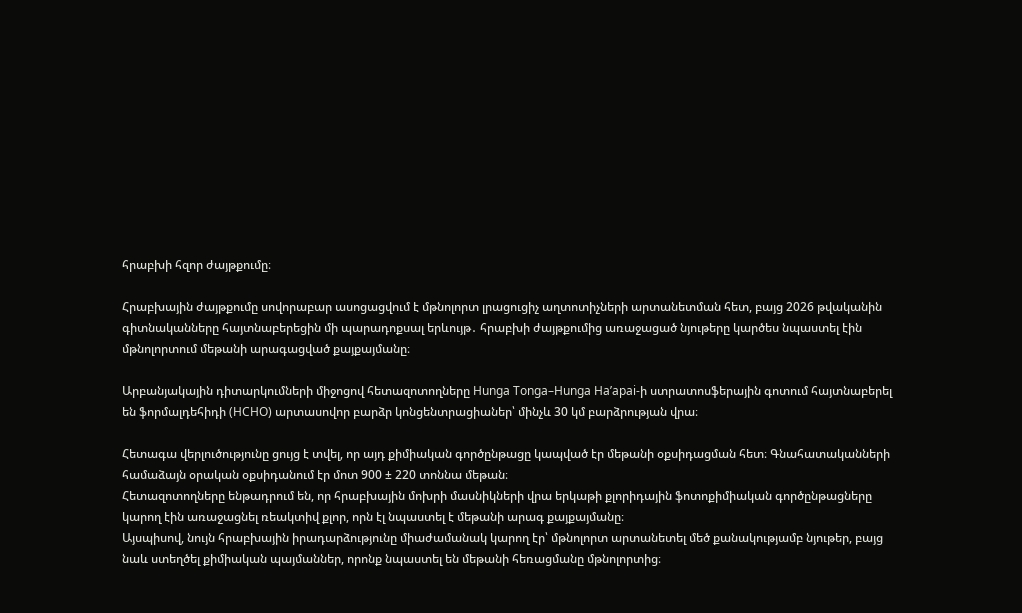հրաբխի հզոր ժայթքումը։

Հրաբխային ժայթքումը սովորաբար ասոցացվում է մթնոլորտ լրացուցիչ աղտոտիչների արտանետման հետ, բայց 2026 թվականին գիտնականները հայտնաբերեցին մի պարադոքսալ երևույթ․ հրաբխի ժայթքումից առաջացած նյութերը կարծես նպաստել էին մթնոլորտում մեթանի արագացված քայքայմանը։

Արբանյակային դիտարկումների միջոցով հետազոտողները Hunga Tonga–Hunga Ha’apai-ի ստրատոսֆերային գոտում հայտնաբերել են ֆորմալդեհիդի (HCHO) արտասովոր բարձր կոնցենտրացիաներ՝ մինչև 30 կմ բարձրության վրա։

Հետագա վերլուծությունը ցույց է տվել, որ այդ քիմիական գործընթացը կապված էր մեթանի օքսիդացման հետ։ Գնահատականների համաձայն օրական օքսիդանում էր մոտ 900 ± 220 տոննա մեթան։
Հետազոտողները ենթադրում են, որ հրաբխային մոխրի մասնիկների վրա երկաթի քլորիդային ֆոտոքիմիական գործընթացները կարող էին առաջացնել ռեակտիվ քլոր, որն էլ նպաստել է մեթանի արագ քայքայմանը։
Այսպիսով, նույն հրաբխային իրադարձությունը միաժամանակ կարող էր՝ մթնոլորտ արտանետել մեծ քանակությամբ նյութեր, բայց նաև ստեղծել քիմիական պայմաններ, որոնք նպաստել են մեթանի հեռացմանը մթնոլորտից։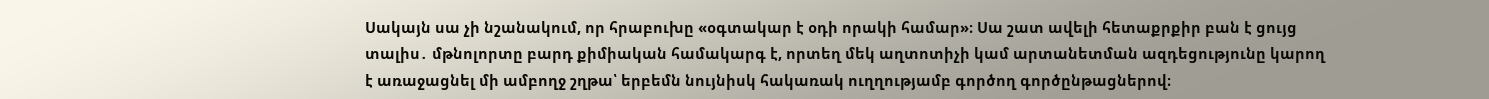Սակայն սա չի նշանակում, որ հրաբուխը «օգտակար է օդի որակի համար»։ Սա շատ ավելի հետաքրքիր բան է ցույց տալիս․ մթնոլորտը բարդ քիմիական համակարգ է, որտեղ մեկ աղտոտիչի կամ արտանետման ազդեցությունը կարող է առաջացնել մի ամբողջ շղթա՝ երբեմն նույնիսկ հակառակ ուղղությամբ գործող գործընթացներով։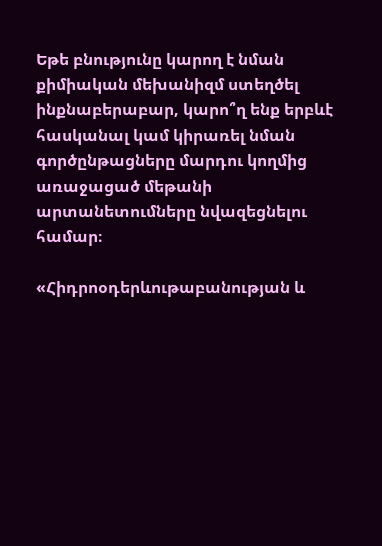Եթե բնությունը կարող է նման քիմիական մեխանիզմ ստեղծել ինքնաբերաբար, կարո՞ղ ենք երբևէ հասկանալ կամ կիրառել նման գործընթացները մարդու կողմից առաջացած մեթանի արտանետումները նվազեցնելու համար։

«Հիդրոօդերևութաբանության և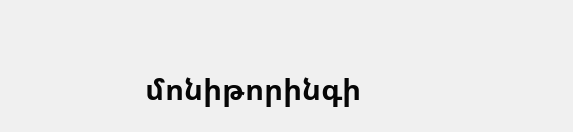մոնիթորինգի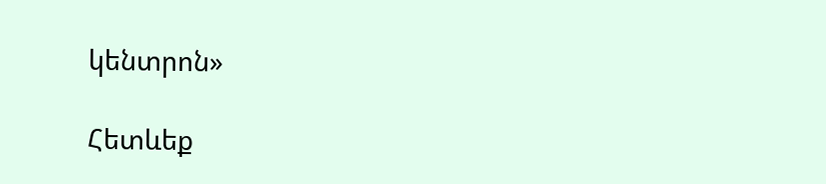կենտրոն»

Հետևեք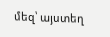մեզ՝ այստեղ